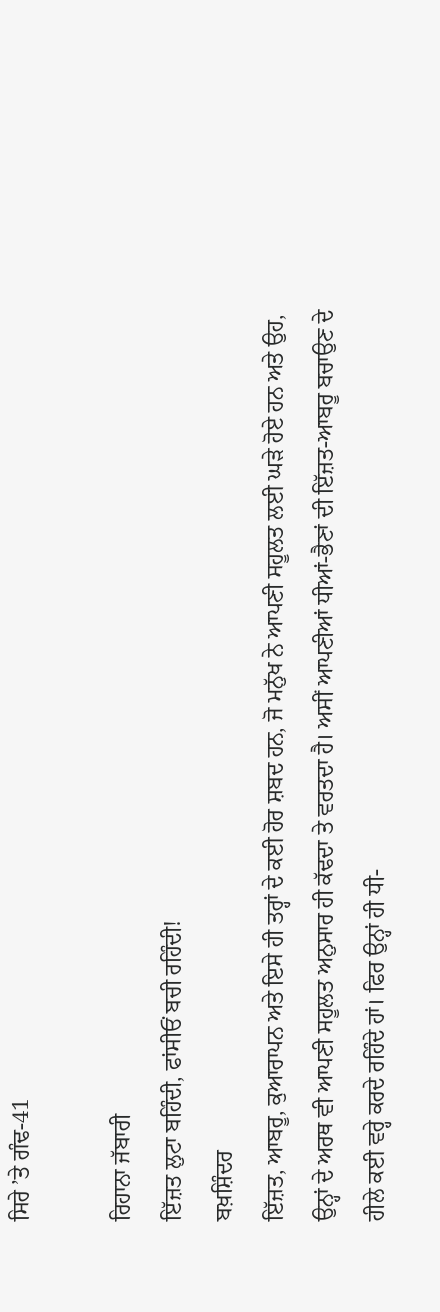ਸਿਰੇ ’ਤੇ ਗੰਢ-41

ਰਿਹਾਨਾ ਜੱਬਾਰੀ
ਇੱਜ਼ਤ ਲੁਟਾ ਬਹਿੰਦੀ, ਫਾਂਸੀਓਂ ਬਚੀ ਰਹਿੰਦੀ!
ਬਖ਼ਸ਼ਿੰਦਰ
ਇੱਜ਼ਤ, ਆਬਰੂ, ਕੁਆਰਾਪਨ ਅਤੇ ਇਸੇ ਹੀ ਤਰ੍ਹਾਂ ਦੇ ਕਈ ਹੋਰ ਸ਼ਬਦ ਹਨ, ਜੋ ਮਨੁੱਖ ਨੇ ਆਪਣੀ ਸਹੂਲਤ ਲਈ ਘੜੇ ਹੋਏ ਹਨ ਅਤੇ ਉਹ, ਉਨ੍ਹਾਂ ਦੇ ਅਰਥ ਵੀ ਆਪਣੀ ਸਹੂਲਤ ਅਨੁਸਾਰ ਹੀ ਕੱਢਦਾ ਤੇ ਵਰਤਦਾ ਹੈ। ਅਸੀਂ ਆਪਣੀਆਂ ਧੀਆਂ-ਭੈਣਾਂ ਦੀ ਇੱਜ਼ਤ-ਆਬਰੂ ਬਚਾਉਣ ਦੇ ਹੀਲੇ ਕਈ ਵਰ੍ਹੇ ਕਰਦੇ ਰਹਿੰਦੇ ਹਾਂ। ਫਿਰ ਉਨ੍ਹਾਂ ਹੀ ਧੀ-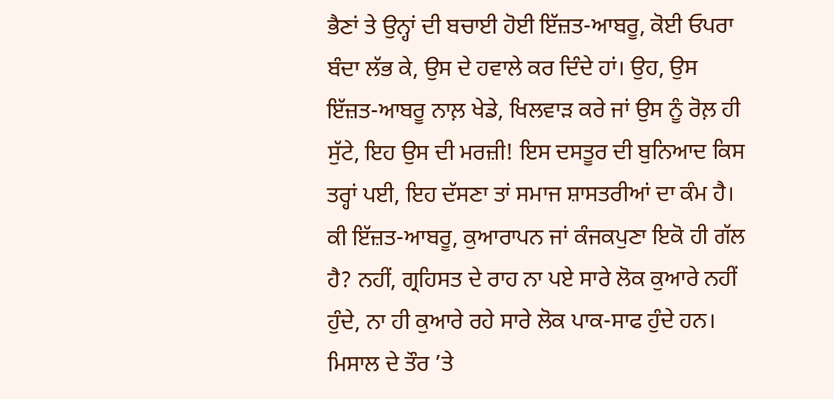ਭੈਣਾਂ ਤੇ ਉਨ੍ਹਾਂ ਦੀ ਬਚਾਈ ਹੋਈ ਇੱਜ਼ਤ-ਆਬਰੂ, ਕੋਈ ਓਪਰਾ ਬੰਦਾ ਲੱਭ ਕੇ, ਉਸ ਦੇ ਹਵਾਲੇ ਕਰ ਦਿੰਦੇ ਹਾਂ। ਉਹ, ਉਸ ਇੱਜ਼ਤ-ਆਬਰੂ ਨਾਲ਼ ਖੇਡੇ, ਖਿਲਵਾੜ ਕਰੇ ਜਾਂ ਉਸ ਨੂੰ ਰੋਲ਼ ਹੀ ਸੁੱਟੇ, ਇਹ ਉਸ ਦੀ ਮਰਜ਼ੀ! ਇਸ ਦਸਤੂਰ ਦੀ ਬੁਨਿਆਦ ਕਿਸ ਤਰ੍ਹਾਂ ਪਈ, ਇਹ ਦੱਸਣਾ ਤਾਂ ਸਮਾਜ ਸ਼ਾਸਤਰੀਆਂ ਦਾ ਕੰਮ ਹੈ।
ਕੀ ਇੱਜ਼ਤ-ਆਬਰੂ, ਕੁਆਰਾਪਨ ਜਾਂ ਕੰਜਕਪੁਣਾ ਇਕੋ ਹੀ ਗੱਲ ਹੈ? ਨਹੀਂ, ਗ੍ਰਹਿਸਤ ਦੇ ਰਾਹ ਨਾ ਪਏ ਸਾਰੇ ਲੋਕ ਕੁਆਰੇ ਨਹੀਂ ਹੁੰਦੇ, ਨਾ ਹੀ ਕੁਆਰੇ ਰਹੇ ਸਾਰੇ ਲੋਕ ਪਾਕ-ਸਾਫ ਹੁੰਦੇ ਹਨ। ਮਿਸਾਲ ਦੇ ਤੌਰ ’ਤੇ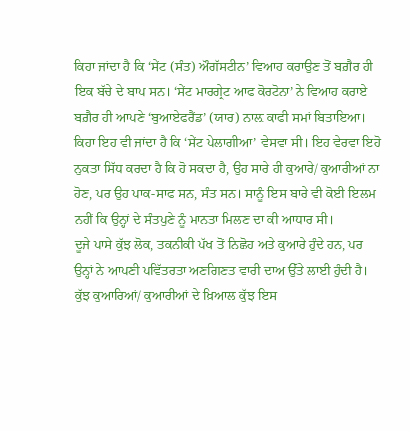ਕਿਹਾ ਜਾਂਦਾ ਹੈ ਕਿ ‘ਸੇਂਟ (ਸੰਤ) ਔਗੱਸਟੀਨ’ ਵਿਆਹ ਕਰਾਉਣ ਤੋਂ ਬਗ਼ੈਰ ਹੀ ਇਕ ਬੱਚੇ ਦੇ ਬਾਪ ਸਨ। ‘ਸੇਂਟ ਮਾਰਗ੍ਰੇਟ ਆਫ ਕੋਰਟੋਨਾ’ ਨੇ ਵਿਆਹ ਕਰਾਏ ਬਗ਼ੈਰ ਹੀ ਆਪਣੇ ‘ਬੁਆਏਫਰੈਂਡ’ (ਯਾਰ) ਨਾਲ਼ ਕਾਫੀ ਸਮਾਂ ਬਿਤਾਇਆ। ਕਿਹਾ ਇਹ ਵੀ ਜਾਂਦਾ ਹੈ ਕਿ ‘ਸੇਂਟ ਪੇਲਾਗੀਆ’ ਵੇਸਵਾ ਸੀ। ਇਹ ਵੇਰਵਾ ਇਹੋ ਨੁਕਤਾ ਸਿੱਧ ਕਰਦਾ ਹੈ ਕਿ ਹੋ ਸਕਦਾ ਹੈ, ਉਹ ਸਾਰੇ ਹੀ ਕੁਆਰੇ/ ਕੁਆਰੀਆਂ ਨਾ ਹੋਣ, ਪਰ ਉਹ ਪਾਕ-ਸਾਫ ਸਨ, ਸੰਤ ਸਨ। ਸਾਨੂੰ ਇਸ ਬਾਰੇ ਵੀ ਕੋਈ ਇਲਮ ਨਹੀਂ ਕਿ ਉਨ੍ਹਾਂ ਦੇ ਸੰਤਪੁਣੇ ਨੂੰ ਮਾਨਤਾ ਮਿਲਣ ਦਾ ਕੀ ਆਧਾਰ ਸੀ।
ਦੂਜੇ ਪਾਸੇ ਕੁੱਝ ਲੋਕ, ਤਕਨੀਕੀ ਪੱਖ ਤੋਂ ਨਿਛੋਹ ਅਤੇ ਕੁਆਰੇ ਹੁੰਦੇ ਹਨ, ਪਰ ਉਨ੍ਹਾਂ ਨੇ ਆਪਣੀ ਪਵਿੱਤਰਤਾ ਅਣਗਿਣਤ ਵਾਰੀ ਦਾਅ ਉੱਤੇ ਲਾਈ ਹੁੰਦੀ ਹੈ। ਕੁੱਝ ਕੁਆਰਿਆਂ/ ਕੁਆਰੀਆਂ ਦੇ ਖ਼ਿਆਲ ਕੁੱਝ ਇਸ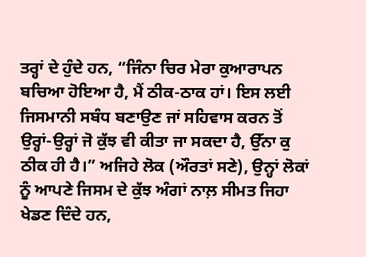ਤਰ੍ਹਾਂ ਦੇ ਹੁੰਦੇ ਹਨ, “ਜਿੰਨਾ ਚਿਰ ਮੇਰਾ ਕੁਆਰਾਪਨ ਬਚਿਆ ਹੋਇਆ ਹੈ, ਮੈਂ ਠੀਕ-ਠਾਕ ਹਾਂ। ਇਸ ਲਈ ਜਿਸਮਾਨੀ ਸਬੰਧ ਬਣਾਉਣ ਜਾਂ ਸਹਿਵਾਸ ਕਰਨ ਤੋਂ ਉਰ੍ਹਾਂ-ਉਰ੍ਹਾਂ ਜੋ ਕੁੱਝ ਵੀ ਕੀਤਾ ਜਾ ਸਕਦਾ ਹੈ, ਉੱਨਾ ਕੁ ਠੀਕ ਹੀ ਹੈ।” ਅਜਿਹੇ ਲੋਕ (ਔਰਤਾਂ ਸਣੇ), ਉਨ੍ਹਾਂ ਲੋਕਾਂ ਨੂੰ ਆਪਣੇ ਜਿਸਮ ਦੇ ਕੁੱਝ ਅੰਗਾਂ ਨਾਲ਼ ਸੀਮਤ ਜਿਹਾ ਖੇਡਣ ਦਿੰਦੇ ਹਨ,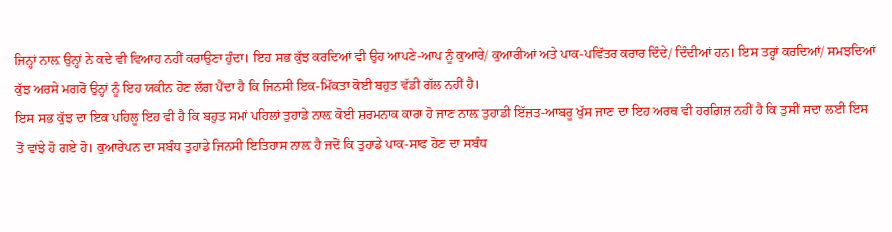ਜਿਨ੍ਹਾਂ ਨਾਲ਼ ਉਨ੍ਹਾਂ ਨੇ ਕਦੇ ਵੀ ਵਿਆਹ ਨਹੀਂ ਕਰਾਉਣਾ ਹੁੰਦਾ। ਇਹ ਸਭ ਕੁੱਝ ਕਰਦਿਆਂ ਵੀ ਉਹ ਆਪਣੇ-ਆਪ ਨੂੰ ਕੁਆਰੇ/ ਕੁਆਰੀਆਂ ਅਤੇ ਪਾਕ-ਪਵਿੱਤਰ ਕਰਾਰ ਦਿੰਦੇ/ ਦਿੰਦੀਆਂ ਹਨ। ਇਸ ਤਰ੍ਹਾਂ ਕਰਦਿਆਂ/ ਸਮਝਦਿਆਂ ਕੁੱਝ ਅਰਸੇ ਮਗਰੋਂ ਉਨ੍ਹਾਂ ਨੂੰ ਇਹ ਯਕੀਨ ਹੋਣ ਲੱਗ ਪੈਂਦਾ ਹੈ ਕਿ ਜਿਨਸੀ ਇਕ-ਮਿੱਕਤਾ ਕੋਈ ਬਹੁਤ ਵੱਡੀ ਗੱਲ ਨਹੀਂ ਹੈ।
ਇਸ ਸਭ ਕੁੱਝ ਦਾ ਇਕ ਪਹਿਲੂ ਇਹ ਵੀ ਹੈ ਕਿ ਬਹੁਤ ਸਮਾਂ ਪਹਿਲਾਂ ਤੁਹਾਡੇ ਨਾਲ਼ ਕੋਈ ਸ਼ਰਮਨਾਕ ਕਾਰਾ ਹੋ ਜਾਣ ਨਾਲ਼ ਤੁਹਾਡੀ ਇੱਜ਼ਤ-ਆਬਰੂ ਖੁੱਸ ਜਾਣ ਦਾ ਇਹ ਅਰਥ ਵੀ ਹਰਗ਼ਿਜ਼ ਨਹੀਂ ਹੈ ਕਿ ਤੁਸੀਂ ਸਦਾ ਲਈ ਇਸ ਤੋਂ ਵਾਂਝੇ ਹੋ ਗਏ ਹੋ। ਕੁਆਰੇਪਨ ਦਾ ਸਬੰਧ ਤੁਹਾਡੇ ਜਿਨਸੀ ਇਤਿਹਾਸ ਨਾਲ਼ ਹੈ ਜਦੋਂ ਕਿ ਤੁਹਾਡੇ ਪਾਕ-ਸਾਫ ਹੋਣ ਦਾ ਸਬੰਧ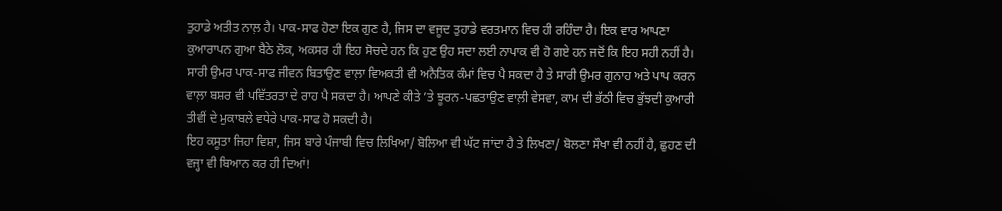ਤੁਹਾਡੇ ਅਤੀਤ ਨਾਲ਼ ਹੈ। ਪਾਕ-ਸਾਫ ਹੋਣਾ ਇਕ ਗੁਣ ਹੈ, ਜਿਸ ਦਾ ਵਜੂਦ ਤੁਹਾਡੇ ਵਰਤਮਾਨ ਵਿਚ ਹੀ ਰਹਿੰਦਾ ਹੈ। ਇਕ ਵਾਰ ਆਪਣਾ ਕੁਆਰਾਪਨ ਗੁਆ ਬੈਠੇ ਲੋਕ, ਅਕਸਰ ਹੀ ਇਹ ਸੋਚਦੇ ਹਨ ਕਿ ਹੁਣ ਉਹ ਸਦਾ ਲਈ ਨਾਪਾਕ ਵੀ ਹੋ ਗਏ ਹਨ ਜਦੋਂ ਕਿ ਇਹ ਸਹੀ ਨਹੀਂ ਹੈ। ਸਾਰੀ ਉਮਰ ਪਾਕ-ਸਾਫ ਜੀਵਨ ਬਿਤਾਉਣ ਵਾਲ਼ਾ ਵਿਅਕਤੀ ਵੀ ਅਨੈਤਿਕ ਕੰਮਾਂ ਵਿਚ ਪੈ ਸਕਦਾ ਹੈ ਤੇ ਸਾਰੀ ਉਮਰ ਗੁਨਾਹ ਅਤੇ ਪਾਪ ਕਰਨ ਵਾਲ਼ਾ ਬਸ਼ਰ ਵੀ ਪਵਿੱਤਰਤਾ ਦੇ ਰਾਹ ਪੈ ਸਕਦਾ ਹੈ। ਆਪਣੇ ਕੀਤੇ ’ਤੇ ਝੂਰਨ-ਪਛਤਾਉਣ ਵਾਲ਼ੀ ਵੇਸਵਾ, ਕਾਮ ਦੀ ਭੱਠੀ ਵਿਚ ਭੁੱਝਦੀ ਕੁਆਰੀ ਤੀਵੀਂ ਦੇ ਮੁਕਾਬਲੇ ਵਧੇਰੇ ਪਾਕ-ਸਾਫ ਹੋ ਸਕਦੀ ਹੈ।
ਇਹ ਕਸੂਤਾ ਜਿਹਾ ਵਿਸ਼ਾ, ਜਿਸ ਬਾਰੇ ਪੰਜਾਬੀ ਵਿਚ ਲਿਖਿਆ/ ਬੋਲਿਆ ਵੀ ਘੱਟ ਜਾਂਦਾ ਹੈ ਤੇ ਲਿਖਣਾ/ ਬੋਲਣਾ ਸੌਖਾ ਵੀ ਨਹੀਂ ਹੈ, ਛੁਹਣ ਦੀ ਵਜ੍ਹਾ ਵੀ ਬਿਆਨ ਕਰ ਹੀ ਦਿਆਂ!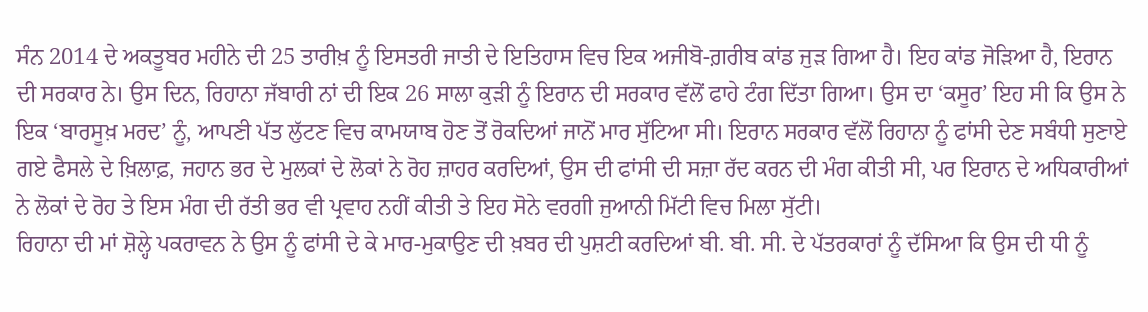ਸੰਨ 2014 ਦੇ ਅਕਤੂਬਰ ਮਹੀਨੇ ਦੀ 25 ਤਾਰੀਖ਼ ਨੂੰ ਇਸਤਰੀ ਜਾਤੀ ਦੇ ਇਤਿਹਾਸ ਵਿਚ ਇਕ ਅਜੀਬੋ-ਗ਼ਰੀਬ ਕਾਂਡ ਜੁੜ ਗਿਆ ਹੈ। ਇਹ ਕਾਂਡ ਜੋੜਿਆ ਹੈ, ਇਰਾਨ ਦੀ ਸਰਕਾਰ ਨੇ। ਉਸ ਦਿਨ, ਰਿਹਾਨਾ ਜੱਬਾਰੀ ਨਾਂ ਦੀ ਇਕ 26 ਸਾਲਾ ਕੁੜੀ ਨੂੰ ਇਰਾਨ ਦੀ ਸਰਕਾਰ ਵੱਲੋਂ ਫਾਹੇ ਟੰਗ ਦਿੱਤਾ ਗਿਆ। ਉਸ ਦਾ ‘ਕਸੂਰ’ ਇਹ ਸੀ ਕਿ ਉਸ ਨੇ ਇਕ ‘ਬਾਰਸੂਖ਼ ਮਰਦ’ ਨੂੰ, ਆਪਣੀ ਪੱਤ ਲੁੱਟਣ ਵਿਚ ਕਾਮਯਾਬ ਹੋਣ ਤੋਂ ਰੋਕਦਿਆਂ ਜਾਨੋਂ ਮਾਰ ਸੁੱਟਿਆ ਸੀ। ਇਰਾਨ ਸਰਕਾਰ ਵੱਲੋਂ ਰਿਹਾਨਾ ਨੂੰ ਫਾਂਸੀ ਦੇਣ ਸਬੰਧੀ ਸੁਣਾਏ ਗਏ ਫੈਸਲੇ ਦੇ ਖ਼ਿਲਾਫ਼, ਜਹਾਨ ਭਰ ਦੇ ਮੁਲਕਾਂ ਦੇ ਲੋਕਾਂ ਨੇ ਰੋਹ ਜ਼ਾਹਰ ਕਰਦਿਆਂ, ਉਸ ਦੀ ਫਾਂਸੀ ਦੀ ਸਜ਼ਾ ਰੱਦ ਕਰਨ ਦੀ ਮੰਗ ਕੀਤੀ ਸੀ, ਪਰ ਇਰਾਨ ਦੇ ਅਧਿਕਾਰੀਆਂ ਨੇ ਲੋਕਾਂ ਦੇ ਰੋਹ ਤੇ ਇਸ ਮੰਗ ਦੀ ਰੱਤੀ ਭਰ ਵੀ ਪ੍ਰਵਾਹ ਨਹੀਂ ਕੀਤੀ ਤੇ ਇਹ ਸੋਨੇ ਵਰਗੀ ਜੁਆਨੀ ਮਿੱਟੀ ਵਿਚ ਮਿਲਾ ਸੁੱਟੀ।
ਰਿਹਾਨਾ ਦੀ ਮਾਂ ਸ਼ੋਲ੍ਹੇ ਪਕਰਾਵਨ ਨੇ ਉਸ ਨੂੰ ਫਾਂਸੀ ਦੇ ਕੇ ਮਾਰ-ਮੁਕਾਉਣ ਦੀ ਖ਼ਬਰ ਦੀ ਪੁਸ਼ਟੀ ਕਰਦਿਆਂ ਬੀ. ਬੀ. ਸੀ. ਦੇ ਪੱਤਰਕਾਰਾਂ ਨੂੰ ਦੱਸਿਆ ਕਿ ਉਸ ਦੀ ਧੀ ਨੂੰ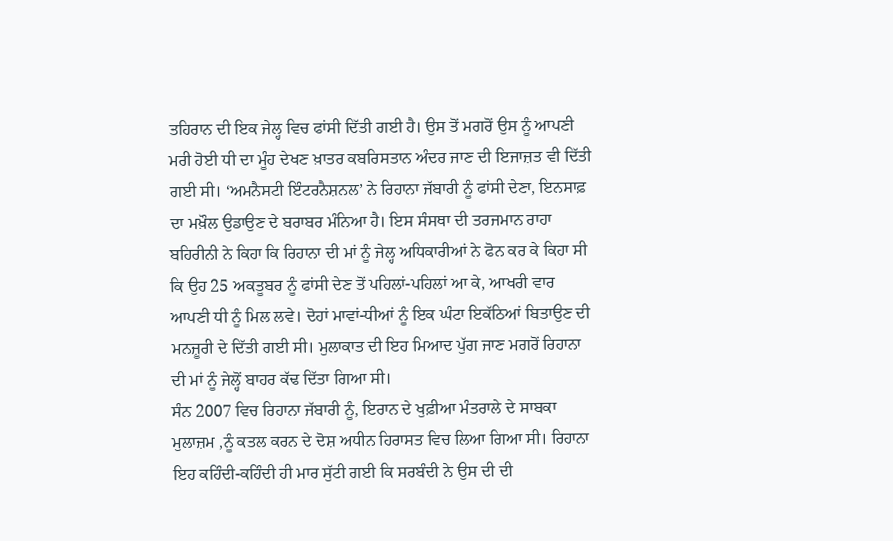ਤਹਿਰਾਨ ਦੀ ਇਕ ਜੇਲ੍ਹ ਵਿਚ ਫਾਂਸੀ ਦਿੱਤੀ ਗਈ ਹੈ। ਉਸ ਤੋਂ ਮਗਰੋਂ ਉਸ ਨੂੰ ਆਪਣੀ ਮਰੀ ਹੋਈ ਧੀ ਦਾ ਮੂੰਹ ਦੇਖਣ ਖ਼ਾਤਰ ਕਬਰਿਸਤਾਨ ਅੰਦਰ ਜਾਣ ਦੀ ਇਜਾਜ਼ਤ ਵੀ ਦਿੱਤੀ ਗਈ ਸੀ। ‘ਅਮਨੈਸਟੀ ਇੰਟਰਨੈਸ਼ਨਲ’ ਨੇ ਰਿਹਾਨਾ ਜੱਬਾਰੀ ਨੂੰ ਫਾਂਸੀ ਦੇਣਾ, ਇਨਸਾਫ਼ ਦਾ ਮਖ਼ੌਲ ਉਡਾਉਣ ਦੇ ਬਰਾਬਰ ਮੰਨਿਆ ਹੈ। ਇਸ ਸੰਸਥਾ ਦੀ ਤਰਜਮਾਨ ਰਾਹਾ ਬਹਿਰੀਨੀ ਨੇ ਕਿਹਾ ਕਿ ਰਿਹਾਨਾ ਦੀ ਮਾਂ ਨੂੰ ਜੇਲ੍ਹ ਅਧਿਕਾਰੀਆਂ ਨੇ ਫੋਨ ਕਰ ਕੇ ਕਿਹਾ ਸੀ ਕਿ ਉਹ 25 ਅਕਤੂਬਰ ਨੂੰ ਫਾਂਸੀ ਦੇਣ ਤੋਂ ਪਹਿਲਾਂ-ਪਹਿਲਾਂ ਆ ਕੇ, ਆਖਰੀ ਵਾਰ ਆਪਣੀ ਧੀ ਨੂੰ ਮਿਲ ਲਵੇ। ਦੋਹਾਂ ਮਾਵਾਂ-ਧੀਆਂ ਨੂੰ ਇਕ ਘੰਟਾ ਇਕੱਠਿਆਂ ਬਿਤਾਉਣ ਦੀ ਮਨਜ਼ੂਰੀ ਦੇ ਦਿੱਤੀ ਗਈ ਸੀ। ਮੁਲਾਕਾਤ ਦੀ ਇਹ ਮਿਆਦ ਪੁੱਗ ਜਾਣ ਮਗਰੋਂ ਰਿਹਾਨਾ ਦੀ ਮਾਂ ਨੂੰ ਜੇਲ੍ਹੋਂ ਬਾਹਰ ਕੱਢ ਦਿੱਤਾ ਗਿਆ ਸੀ।
ਸੰਨ 2007 ਵਿਚ ਰਿਹਾਨਾ ਜੱਬਾਰੀ ਨੂੰ, ਇਰਾਨ ਦੇ ਖੁਫ਼ੀਆ ਮੰਤਰਾਲੇ ਦੇ ਸਾਬਕਾ ਮੁਲਾਜ਼ਮ ,ਨੂੰ ਕਤਲ ਕਰਨ ਦੇ ਦੋਸ਼ ਅਧੀਨ ਹਿਰਾਸਤ ਵਿਚ ਲਿਆ ਗਿਆ ਸੀ। ਰਿਹਾਨਾ ਇਹ ਕਹਿੰਦੀ-ਕਹਿੰਦੀ ਹੀ ਮਾਰ ਸੁੱਟੀ ਗਈ ਕਿ ਸਰਬੰਦੀ ਨੇ ਉਸ ਦੀ ਦੀ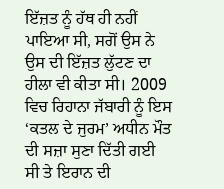ਇੱਜ਼ਤ ਨੂੰ ਹੱਥ ਹੀ ਨਹੀਂ ਪਾਇਆ ਸੀ, ਸਗੋਂ ਉਸ ਨੇ ਉਸ ਦੀ ਇੱਜ਼ਤ ਲੁੱਟਣ ਦਾ ਹੀਲਾ ਵੀ ਕੀਤਾ ਸੀ। 2009 ਵਿਚ ਰਿਹਾਨਾ ਜੱਬਾਰੀ ਨੂੰ ਇਸ ‘ਕਤਲ ਦੇ ਜੁਰਮ’ ਅਧੀਨ ਮੌਤ ਦੀ ਸਜ਼ਾ ਸੁਣਾ ਦਿੱਤੀ ਗਈ ਸੀ ਤੇ ਇਰਾਨ ਦੀ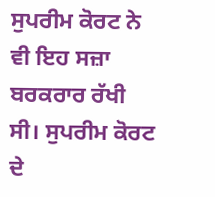ਸੁਪਰੀਮ ਕੋਰਟ ਨੇ ਵੀ ਇਹ ਸਜ਼ਾ ਬਰਕਰਾਰ ਰੱਖੀ ਸੀ। ਸੁਪਰੀਮ ਕੋਰਟ ਦੇ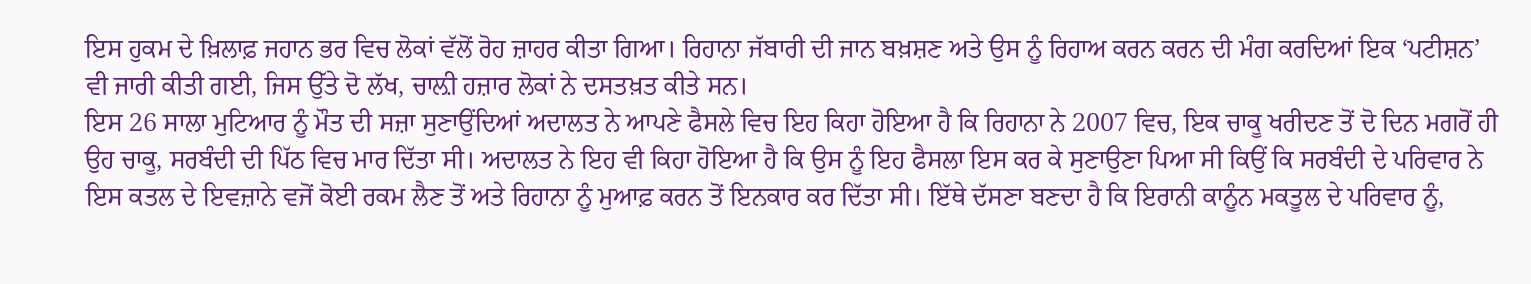ਇਸ ਹੁਕਮ ਦੇ ਖ਼ਿਲਾਫ਼ ਜਹਾਨ ਭਰ ਵਿਚ ਲੋਕਾਂ ਵੱਲੋਂ ਰੋਹ ਜ਼ਾਹਰ ਕੀਤਾ ਗਿਆ। ਰਿਹਾਨਾ ਜੱਬਾਰੀ ਦੀ ਜਾਨ ਬਖ਼ਸ਼ਣ ਅਤੇ ਉਸ ਨੂੰ ਰਿਹਾਅ ਕਰਨ ਕਰਨ ਦੀ ਮੰਗ ਕਰਦਿਆਂ ਇਕ ‘ਪਟੀਸ਼ਨ’ ਵੀ ਜਾਰੀ ਕੀਤੀ ਗਈ, ਜਿਸ ਉੱਤੇ ਦੋ ਲੱਖ, ਚਾਲ਼ੀ ਹਜ਼ਾਰ ਲੋਕਾਂ ਨੇ ਦਸਤਖ਼ਤ ਕੀਤੇ ਸਨ।
ਇਸ 26 ਸਾਲਾ ਮੁਟਿਆਰ ਨੂੰ ਮੌਤ ਦੀ ਸਜ਼ਾ ਸੁਣਾਉਂਦਿਆਂ ਅਦਾਲਤ ਨੇ ਆਪਣੇ ਫੈਸਲੇ ਵਿਚ ਇਹ ਕਿਹਾ ਹੋਇਆ ਹੈ ਕਿ ਰਿਹਾਨਾ ਨੇ 2007 ਵਿਚ, ਇਕ ਚਾਕੂ ਖਰੀਦਣ ਤੋਂ ਦੋ ਦਿਨ ਮਗਰੋਂ ਹੀ ਉਹ ਚਾਕੂ, ਸਰਬੰਦੀ ਦੀ ਪਿੱਠ ਵਿਚ ਮਾਰ ਦਿੱਤਾ ਸੀ। ਅਦਾਲਤ ਨੇ ਇਹ ਵੀ ਕਿਹਾ ਹੋਇਆ ਹੈ ਕਿ ਉਸ ਨੂੰ ਇਹ ਫੈਸਲਾ ਇਸ ਕਰ ਕੇ ਸੁਣਾਉਣਾ ਪਿਆ ਸੀ ਕਿਉਂ ਕਿ ਸਰਬੰਦੀ ਦੇ ਪਰਿਵਾਰ ਨੇ ਇਸ ਕਤਲ ਦੇ ਇਵਜ਼ਾਨੇ ਵਜੋਂ ਕੋਈ ਰਕਮ ਲੈਣ ਤੋਂ ਅਤੇ ਰਿਹਾਨਾ ਨੂੰ ਮੁਆਫ਼ ਕਰਨ ਤੋਂ ਇਨਕਾਰ ਕਰ ਦਿੱਤਾ ਸੀ। ਇੱਥੇ ਦੱਸਣਾ ਬਣਦਾ ਹੈ ਕਿ ਇਰਾਨੀ ਕਾਨੂੰਨ ਮਕਤੂਲ ਦੇ ਪਰਿਵਾਰ ਨੂੰ,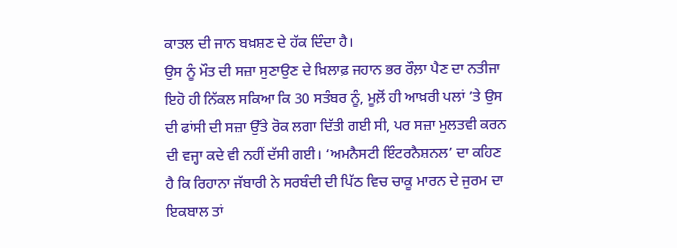ਕਾਤਲ ਦੀ ਜਾਨ ਬਖ਼ਸ਼ਣ ਦੇ ਹੱਕ ਦਿੰਦਾ ਹੈ।
ਉਸ ਨੂੰ ਮੌਤ ਦੀ ਸਜ਼ਾ ਸੁਣਾਉਣ ਦੇ ਖ਼ਿਲਾਫ਼ ਜਹਾਨ ਭਰ ਰੌਲ਼ਾ ਪੈਣ ਦਾ ਨਤੀਜਾ ਇਹੋ ਹੀ ਨਿੱਕਲ ਸਕਿਆ ਕਿ 30 ਸਤੰਬਰ ਨੂੰ, ਮੂਲ਼ੋਂ ਹੀ ਆਖ਼ਰੀ ਪਲਾਂ ’ਤੇ ਉਸ ਦੀ ਫਾਂਸੀ ਦੀ ਸਜ਼ਾ ਉੱਤੇ ਰੋਕ ਲਗਾ ਦਿੱਤੀ ਗਈ ਸੀ, ਪਰ ਸਜ਼ਾ ਮੁਲਤਵੀ ਕਰਨ ਦੀ ਵਜ੍ਹਾ ਕਦੇ ਵੀ ਨਹੀਂ ਦੱਸੀ ਗਈ। ‘ਅਮਨੈਸਟੀ ਇੰਟਰਨੈਸ਼ਨਲ’ ਦਾ ਕਹਿਣ ਹੈ ਕਿ ਰਿਹਾਨਾ ਜੱਬਾਰੀ ਨੇ ਸਰਬੰਦੀ ਦੀ ਪਿੱਠ ਵਿਚ ਚਾਕੂ ਮਾਰਨ ਦੇ ਜੁਰਮ ਦਾ ਇਕਬਾਲ ਤਾਂ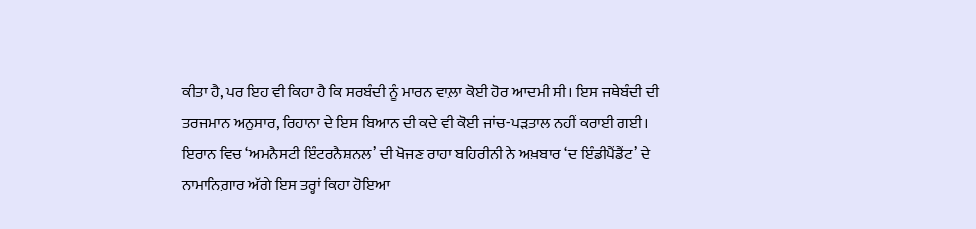ਕੀਤਾ ਹੈ, ਪਰ ਇਹ ਵੀ ਕਿਹਾ ਹੈ ਕਿ ਸਰਬੰਦੀ ਨੂੰ ਮਾਰਨ ਵਾਲ਼ਾ ਕੋਈ ਹੋਰ ਆਦਮੀ ਸੀ। ਇਸ ਜਥੇਬੰਦੀ ਦੀ ਤਰਜਮਾਨ ਅਨੁਸਾਰ, ਰਿਹਾਨਾ ਦੇ ਇਸ ਬਿਆਨ ਦੀ ਕਦੇ ਵੀ ਕੋਈ ਜਾਂਚ-ਪੜਤਾਲ ਨਹੀਂ ਕਰਾਈ ਗਈ।
ਇਰਾਨ ਵਿਚ ‘ਅਮਨੈਸਟੀ ਇੰਟਰਨੈਸ਼ਨਲ’ ਦੀ ਖੋਜਣ ਰਾਹਾ ਬਹਿਰੀਨੀ ਨੇ ਅਖ਼ਬਾਰ ‘ਦ ਇੰਡੀਪੈਂਡੈਂਟ’ ਦੇ ਨਾਮਾਨਿਗ਼ਾਰ ਅੱਗੇ ਇਸ ਤਰ੍ਹਾਂ ਕਿਹਾ ਹੋਇਆ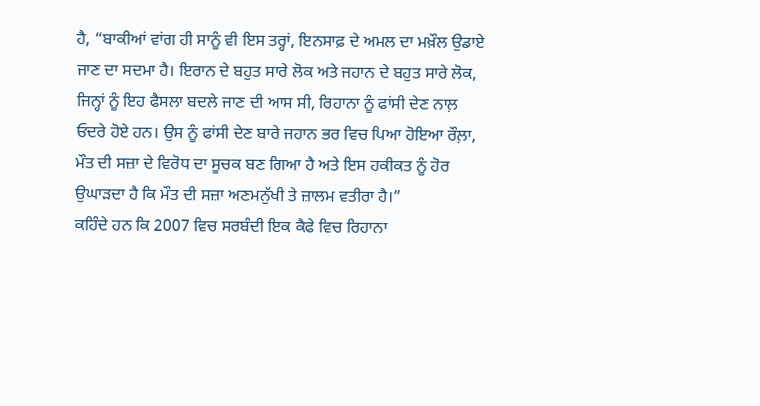ਹੈ, “ਬਾਕੀਆਂ ਵਾਂਗ ਹੀ ਸਾਨੂੰ ਵੀ ਇਸ ਤਰ੍ਹਾਂ, ਇਨਸਾਫ਼ ਦੇ ਅਮਲ ਦਾ ਮਖ਼ੌਲ ਉਡਾਏ ਜਾਣ ਦਾ ਸਦਮਾ ਹੈ। ਇਰਾਨ ਦੇ ਬਹੁਤ ਸਾਰੇ ਲੋਕ ਅਤੇ ਜਹਾਨ ਦੇ ਬਹੁਤ ਸਾਰੇ ਲੋਕ, ਜਿਨ੍ਹਾਂ ਨੂੰ ਇਹ ਫੈਸਲਾ ਬਦਲੇ ਜਾਣ ਦੀ ਆਸ ਸੀ, ਰਿਹਾਨਾ ਨੂੰ ਫਾਂਸੀ ਦੇਣ ਨਾਲ਼ ਓਦਰੇ ਹੋਏ ਹਨ। ਉਸ ਨੂੰ ਫਾਂਸੀ ਦੇਣ ਬਾਰੇ ਜਹਾਨ ਭਰ ਵਿਚ ਪਿਆ ਹੋਇਆ ਰੌਲ਼ਾ, ਮੌਤ ਦੀ ਸਜ਼ਾ ਦੇ ਵਿਰੋਧ ਦਾ ਸੂਚਕ ਬਣ ਗਿਆ ਹੈ ਅਤੇ ਇਸ ਹਕੀਕਤ ਨੂੰ ਹੋਰ ਉਘਾੜਦਾ ਹੈ ਕਿ ਮੌਤ ਦੀ ਸਜ਼ਾ ਅਣਮਨੁੱਖੀ ਤੇ ਜ਼ਾਲਮ ਵਤੀਰਾ ਹੈ।”
ਕਹਿੰਦੇ ਹਨ ਕਿ 2007 ਵਿਚ ਸਰਬੰਦੀ ਇਕ ਕੈਫੇ ਵਿਚ ਰਿਹਾਨਾ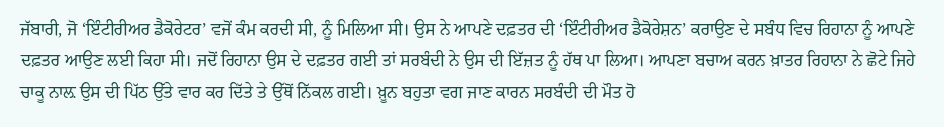ਜੱਬਾਰੀ, ਜੋ ‘ਇੰਟੀਰੀਅਰ ਡੈਕੋਰੇਟਰ’ ਵਜੋਂ ਕੰਮ ਕਰਦੀ ਸੀ, ਨੂੰ ਮਿਲਿਆ ਸੀ। ਉਸ ਨੇ ਆਪਣੇ ਦਫ਼ਤਰ ਦੀ ‘ਇੰਟੀਰੀਅਰ ਡੈਕੋਰੇਸ਼ਨ’ ਕਰਾਉਣ ਦੇ ਸਬੰਧ ਵਿਚ ਰਿਹਾਨਾ ਨੂੰ ਆਪਣੇ ਦਫ਼ਤਰ ਆਉਣ ਲਈ ਕਿਹਾ ਸੀ। ਜਦੋਂ ਰਿਹਾਨਾ ਉਸ ਦੇ ਦਫ਼ਤਰ ਗਈ ਤਾਂ ਸਰਬੰਦੀ ਨੇ ਉਸ ਦੀ ਇੱਜ਼ਤ ਨੂੰ ਹੱਥ ਪਾ ਲਿਆ। ਆਪਣਾ ਬਚਾਅ ਕਰਨ ਖ਼ਾਤਰ ਰਿਹਾਨਾ ਨੇ ਛੋਟੇ ਜਿਹੇ ਚਾਕੂ ਨਾਲ਼ ਉਸ ਦੀ ਪਿੱਠ ਉੱਤੇ ਵਾਰ ਕਰ ਦਿੱਤੇ ਤੇ ਉੱਥੋਂ ਨਿੱਕਲ ਗਈ। ਖ਼ੂਨ ਬਹੁਤਾ ਵਗ ਜਾਣ ਕਾਰਨ ਸਰਬੰਦੀ ਦੀ ਮੌਤ ਹੋ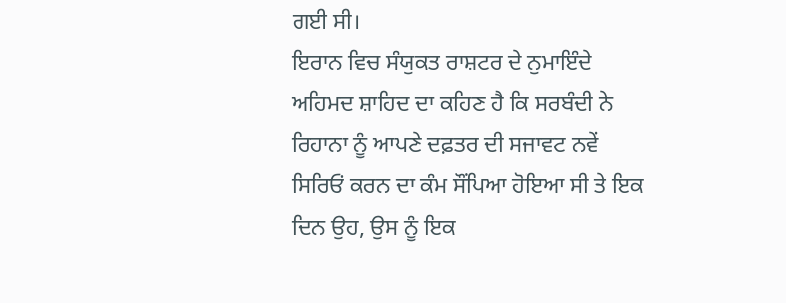ਗਈ ਸੀ।
ਇਰਾਨ ਵਿਚ ਸੰਯੁਕਤ ਰਾਸ਼ਟਰ ਦੇ ਨੁਮਾਇੰਦੇ ਅਹਿਮਦ ਸ਼ਾਹਿਦ ਦਾ ਕਹਿਣ ਹੈ ਕਿ ਸਰਬੰਦੀ ਨੇ ਰਿਹਾਨਾ ਨੂੰ ਆਪਣੇ ਦਫ਼ਤਰ ਦੀ ਸਜਾਵਟ ਨਵੇਂ ਸਿਰਿਓਂ ਕਰਨ ਦਾ ਕੰਮ ਸੌਂਪਿਆ ਹੋਇਆ ਸੀ ਤੇ ਇਕ ਦਿਨ ਉਹ, ਉਸ ਨੂੰ ਇਕ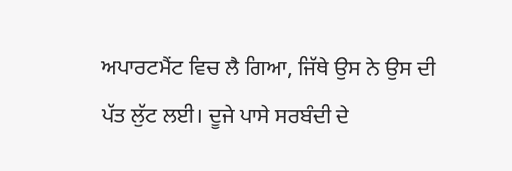ਅਪਾਰਟਮੈਂਟ ਵਿਚ ਲੈ ਗਿਆ, ਜਿੱਥੇ ਉਸ ਨੇ ਉਸ ਦੀ ਪੱਤ ਲੁੱਟ ਲਈ। ਦੂਜੇ ਪਾਸੇ ਸਰਬੰਦੀ ਦੇ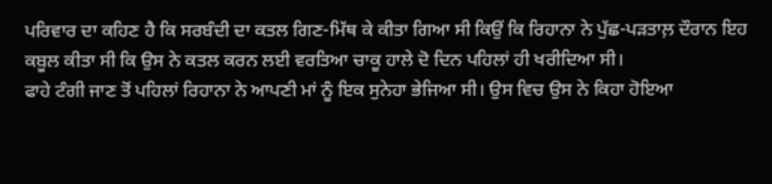ਪਰਿਵਾਰ ਦਾ ਕਹਿਣ ਹੈ ਕਿ ਸਰਬੰਦੀ ਦਾ ਕਤਲ ਗਿਣ-ਮਿੱਥ ਕੇ ਕੀਤਾ ਗਿਆ ਸੀ ਕਿਉਂ ਕਿ ਰਿਹਾਨਾ ਨੇ ਪੁੱਛ-ਪੜਤਾਲ਼ ਦੌਰਾਨ ਇਹ ਕਬੂਲ ਕੀਤਾ ਸੀ ਕਿ ਉਸ ਨੇ ਕਤਲ ਕਰਨ ਲਈ ਵਰਤਿਆ ਚਾਕੂ ਹਾਲੇ ਦੋ ਦਿਨ ਪਹਿਲਾਂ ਹੀ ਖਰੀਦਿਆ ਸੀ।
ਫਾਹੇ ਟੰਗੀ ਜਾਣ ਤੋਂ ਪਹਿਲਾਂ ਰਿਹਾਨਾ ਨੇ ਆਪਣੀ ਮਾਂ ਨੂੰ ਇਕ ਸੁਨੇਹਾ ਭੇਜਿਆ ਸੀ। ਉਸ ਵਿਚ ਉਸ ਨੇ ਕਿਹਾ ਹੋਇਆ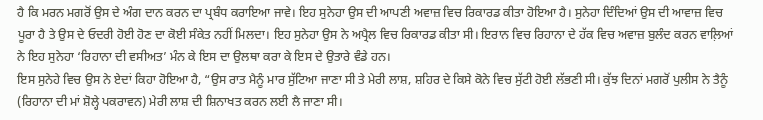ਹੈ ਕਿ ਮਰਨ ਮਗਰੋਂ ਉਸ ਦੇ ਅੰਗ ਦਾਨ ਕਰਨ ਦਾ ਪ੍ਰਬੰਧ ਕਰਾਇਆ ਜਾਵੇ। ਇਹ ਸੁਨੇਹਾ ਉਸ ਦੀ ਆਪਣੀ ਅਵਾਜ਼ ਵਿਚ ਰਿਕਾਰਡ ਕੀਤਾ ਹੋਇਆ ਹੈ। ਸੁਨੇਹਾ ਦਿੰਦਿਆਂ ਉਸ ਦੀ ਆਵਾਜ਼ ਵਿਚ ਪੂਰਾ ਹੈ ਤੇ ਉਸ ਦੇ ਓਦਰੀ ਹੋਈ ਹੋਣ ਦਾ ਕੋਈ ਸੰਕੇਤ ਨਹੀਂ ਮਿਲਦਾ। ਇਹ ਸੁਨੇਹਾ ਉਸ ਨੇ ਅਪ੍ਰੈਲ ਵਿਚ ਰਿਕਾਰਡ ਕੀਤਾ ਸੀ। ਇਰਾਨ ਵਿਚ ਰਿਹਾਨਾ ਦੇ ਹੱਕ ਵਿਚ ਅਵਾਜ਼ ਬੁਲੰਦ ਕਰਨ ਵਾਲ਼ਿਆਂ ਨੇ ਇਹ ਸੁਨੇਹਾ ‘ਰਿਹਾਨਾ ਦੀ ਵਸੀਅਤ’ ਮੰਨ ਕੇ ਇਸ ਦਾ ਉਲਥਾ ਕਰਾ ਕੇ ਇਸ ਦੇ ਉਤਾਰੇ ਵੰਡੇ ਹਨ।
ਇਸ ਸੁਨੇਹੇ ਵਿਚ ਉਸ ਨੇ ਏਦਾਂ ਕਿਹਾ ਹੋਇਆ ਹੈ, “ਉਸ ਰਾਤ ਮੈਨੂੰ ਮਾਰ ਸੁੱਟਿਆ ਜਾਣਾ ਸੀ ਤੇ ਮੇਰੀ ਲਾਸ਼, ਸ਼ਹਿਰ ਦੇ ਕਿਸੇ ਕੋਨੇ ਵਿਚ ਸੁੱਟੀ ਹੋਈ ਲੱਭਣੀ ਸੀ। ਕੁੱਝ ਦਿਨਾਂ ਮਗਰੋਂ ਪੁਲੀਸ ਨੇ ਤੈਨੂੰ (ਰਿਹਾਨਾ ਦੀ ਮਾਂ ਸ਼ੋਲ੍ਹੇ ਪਕਰਾਵਨ) ਮੇਰੀ ਲਾਸ਼ ਦੀ ਸ਼ਿਨਾਖਤ ਕਰਨ ਲਈ ਲੈ ਜਾਣਾ ਸੀ।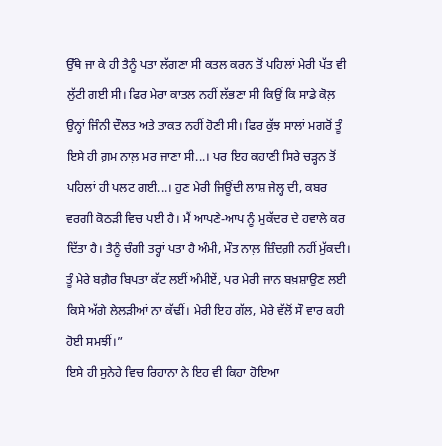ਉੱਥੇ ਜਾ ਕੇ ਹੀ ਤੈਨੂੰ ਪਤਾ ਲੱਗਣਾ ਸੀ ਕਤਲ ਕਰਨ ਤੋਂ ਪਹਿਲਾਂ ਮੇਰੀ ਪੱਤ ਵੀ ਲੁੱਟੀ ਗਈ ਸੀ। ਫਿਰ ਮੇਰਾ ਕਾਤਲ ਨਹੀਂ ਲੱਭਣਾ ਸੀ ਕਿਉਂ ਕਿ ਸਾਡੇ ਕੋਲ਼ ਉਨ੍ਹਾਂ ਜਿੰਨੀ ਦੌਲਤ ਅਤੇ ਤਾਕਤ ਨਹੀਂ ਹੋਣੀ ਸੀ। ਫਿਰ ਕੁੱਝ ਸਾਲਾਂ ਮਗਰੋਂ ਤੂੰ ਇਸੇ ਹੀ ਗ਼ਮ ਨਾਲ਼ ਮਰ ਜਾਣਾ ਸੀ...। ਪਰ ਇਹ ਕਹਾਣੀ ਸਿਰੇ ਚੜ੍ਹਨ ਤੋਂ ਪਹਿਲਾਂ ਹੀ ਪਲਟ ਗਈ...। ਹੁਣ ਮੇਰੀ ਜਿਊਂਦੀ ਲਾਸ਼ ਜੇਲ੍ਹ ਦੀ, ਕਬਰ ਵਰਗੀ ਕੋਠੜੀ ਵਿਚ ਪਈ ਹੈ। ਮੈਂ ਆਪਣੇ-ਆਪ ਨੂੰ ਮੁਕੱਦਰ ਦੇ ਹਵਾਲੇ ਕਰ ਦਿੱਤਾ ਹੈ। ਤੈਨੂੰ ਚੰਗੀ ਤਰ੍ਹਾਂ ਪਤਾ ਹੈ ਅੰਮੀ, ਮੌਤ ਨਾਲ਼ ਜ਼ਿੰਦਗ਼ੀ ਨਹੀਂ ਮੁੱਕਦੀ। ਤੂੰ ਮੇਰੇ ਬਗ਼ੈਰ ਬਿਪਤਾ ਕੱਟ ਲਈਂ ਅੰਮੀਏਂ, ਪਰ ਮੇਰੀ ਜਾਨ ਬਖ਼ਸ਼ਾਉਣ ਲਈ ਕਿਸੇ ਅੱਗੇ ਲੇਲੜੀਆਂ ਨਾ ਕੱਢੀਂ। ਮੇਰੀ ਇਹ ਗੱਲ, ਮੇਰੇ ਵੱਲੋਂ ਸੌ ਵਾਰ ਕਹੀ ਹੋਈ ਸਮਝੀਂ।”
ਇਸੇ ਹੀ ਸੁਨੇਹੇ ਵਿਚ ਰਿਹਾਨਾ ਨੇ ਇਹ ਵੀ ਕਿਹਾ ਹੋਇਆ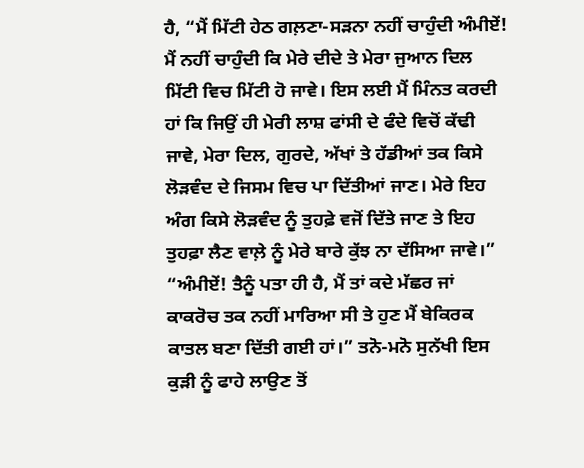ਹੈ, “ਮੈਂ ਮਿੱਟੀ ਹੇਠ ਗਲ਼ਣਾ-ਸੜਨਾ ਨਹੀਂ ਚਾਹੁੰਦੀ ਅੰਮੀਏਂ! ਮੈਂ ਨਹੀਂ ਚਾਹੁੰਦੀ ਕਿ ਮੇਰੇ ਦੀਦੇ ਤੇ ਮੇਰਾ ਜੁਆਨ ਦਿਲ ਮਿੱਟੀ ਵਿਚ ਮਿੱਟੀ ਹੋ ਜਾਵੇ। ਇਸ ਲਈ ਮੈਂ ਮਿੰਨਤ ਕਰਦੀ ਹਾਂ ਕਿ ਜਿਉਂ ਹੀ ਮੇਰੀ ਲਾਸ਼ ਫਾਂਸੀ ਦੇ ਫੰਦੇ ਵਿਚੋਂ ਕੱਢੀ ਜਾਵੇ, ਮੇਰਾ ਦਿਲ, ਗੁਰਦੇ, ਅੱਖਾਂ ਤੇ ਹੱਡੀਆਂ ਤਕ ਕਿਸੇ ਲੋੜਵੰਦ ਦੇ ਜਿਸਮ ਵਿਚ ਪਾ ਦਿੱਤੀਆਂ ਜਾਣ। ਮੇਰੇ ਇਹ ਅੰਗ ਕਿਸੇ ਲੋੜਵੰਦ ਨੂੰ ਤੁਹਫ਼ੇ ਵਜੋਂ ਦਿੱਤੇ ਜਾਣ ਤੇ ਇਹ ਤੁਹਫ਼ਾ ਲੈਣ ਵਾਲ਼ੇ ਨੂੰ ਮੇਰੇ ਬਾਰੇ ਕੁੱਝ ਨਾ ਦੱਸਿਆ ਜਾਵੇ।”
“ਅੰਮੀਏਂ! ਤੈਨੂੰ ਪਤਾ ਹੀ ਹੈ, ਮੈਂ ਤਾਂ ਕਦੇ ਮੱਛਰ ਜਾਂ ਕਾਕਰੋਚ ਤਕ ਨਹੀਂ ਮਾਰਿਆ ਸੀ ਤੇ ਹੁਣ ਮੈਂ ਬੇਕਿਰਕ ਕਾਤਲ ਬਣਾ ਦਿੱਤੀ ਗਈ ਹਾਂ।” ਤਨੋ-ਮਨੋ ਸੁਨੱਖੀ ਇਸ ਕੁੜੀ ਨੂੰ ਫਾਹੇ ਲਾਉਣ ਤੋਂ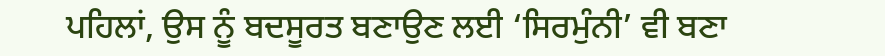ਪਹਿਲਾਂ, ਉਸ ਨੂੰ ਬਦਸੂਰਤ ਬਣਾਉਣ ਲਈ ‘ਸਿਰਮੁੰਨੀ’ ਵੀ ਬਣਾ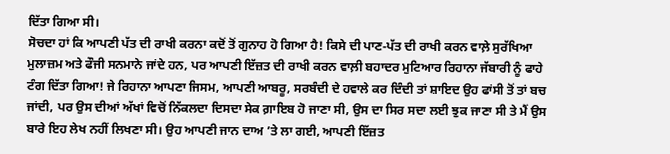ਦਿੱਤਾ ਗਿਆ ਸੀ।
ਸੋਚਦਾ ਹਾਂ ਕਿ ਆਪਣੀ ਪੱਤ ਦੀ ਰਾਖੀ ਕਰਨਾ ਕਦੋਂ ਤੋਂ ਗੁਨਾਹ ਹੋ ਗਿਆ ਹੈ! ਕਿਸੇ ਦੀ ਪਾਣ-ਪੱਤ ਦੀ ਰਾਖੀ ਕਰਨ ਵਾਲ਼ੇ ਸੁਰੱਖਿਆ ਮੁਲਾਜ਼ਮ ਅਤੇ ਫੌਜੀ ਸਨਮਾਨੇ ਜਾਂਦੇ ਹਨ, ਪਰ ਆਪਣੀ ਇੱਜ਼ਤ ਦੀ ਰਾਖੀ ਕਰਨ ਵਾਲ਼ੀ ਬਹਾਦਰ ਮੁਟਿਆਰ ਰਿਹਾਨਾ ਜੱਬਾਰੀ ਨੂੰ ਫਾਹੇ ਟੰਗ ਦਿੱਤਾ ਗਿਆ! ਜੇ ਰਿਹਾਨਾ ਆਪਣਾ ਜਿਸਮ, ਆਪਣੀ ਆਬਰੂ, ਸਰਬੰਦੀ ਦੇ ਹਵਾਲੇ ਕਰ ਦਿੰਦੀ ਤਾਂ ਸ਼ਾਇਦ ਉਹ ਫਾਂਸੀ ਤੋਂ ਤਾਂ ਬਚ ਜਾਂਦੀ, ਪਰ ਉਸ ਦੀਆਂ ਅੱਖਾਂ ਵਿਚੋਂ ਨਿੱਕਲਦਾ ਦਿਸਦਾ ਸੇਕ ਗ਼ਾਇਬ ਹੋ ਜਾਣਾ ਸੀ, ਉਸ ਦਾ ਸਿਰ ਸਦਾ ਲਈ ਝੁਕ ਜਾਣਾ ਸੀ ਤੇ ਮੈਂ ਉਸ ਬਾਰੇ ਇਹ ਲੇਖ ਨਹੀਂ ਲਿਖਣਾ ਸੀ। ਉਹ ਆਪਣੀ ਜਾਨ ਦਾਅ ’ਤੇ ਲਾ ਗਈ, ਆਪਣੀ ਇੱਜ਼ਤ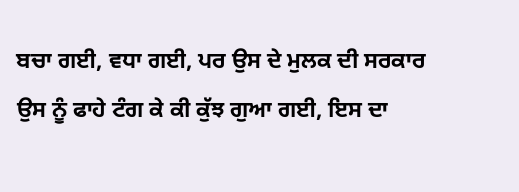ਬਚਾ ਗਈ, ਵਧਾ ਗਈ, ਪਰ ਉਸ ਦੇ ਮੁਲਕ ਦੀ ਸਰਕਾਰ ਉਸ ਨੂੰ ਫਾਹੇ ਟੰਗ ਕੇ ਕੀ ਕੁੱਝ ਗੁਆ ਗਈ, ਇਸ ਦਾ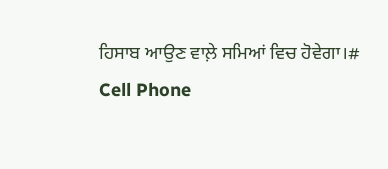ਹਿਸਾਬ ਆਉਣ ਵਾਲ਼ੇ ਸਮਿਆਂ ਵਿਚ ਹੋਵੇਗਾ।#                      Cell Phone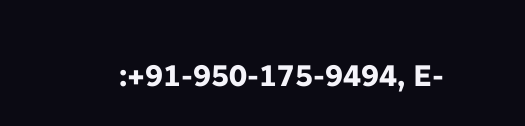:+91-950-175-9494, E-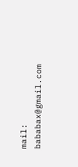mail: bababax@gmail.com